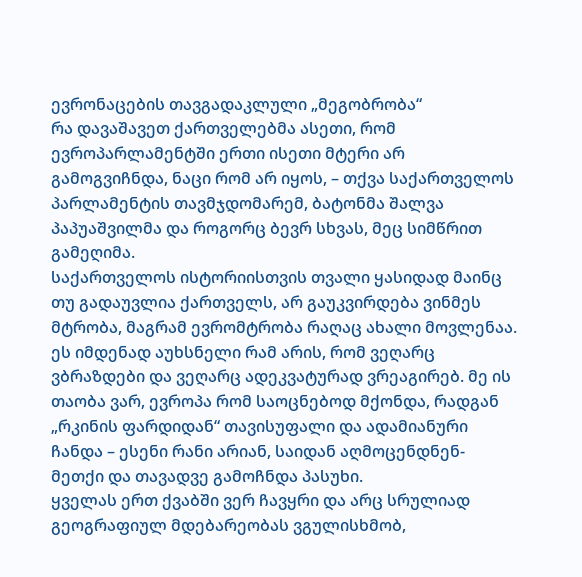ევრონაცების თავგადაკლული „მეგობრობა“
რა დავაშავეთ ქართველებმა ასეთი, რომ ევროპარლამენტში ერთი ისეთი მტერი არ გამოგვიჩნდა, ნაცი რომ არ იყოს, – თქვა საქართველოს პარლამენტის თავმჯდომარემ, ბატონმა შალვა პაპუაშვილმა და როგორც ბევრ სხვას, მეც სიმწრით გამეღიმა.
საქართველოს ისტორიისთვის თვალი ყასიდად მაინც თუ გადაუვლია ქართველს, არ გაუკვირდება ვინმეს მტრობა, მაგრამ ევრომტრობა რაღაც ახალი მოვლენაა. ეს იმდენად აუხსნელი რამ არის, რომ ვეღარც ვბრაზდები და ვეღარც ადეკვატურად ვრეაგირებ. მე ის თაობა ვარ, ევროპა რომ საოცნებოდ მქონდა, რადგან „რკინის ფარდიდან“ თავისუფალი და ადამიანური ჩანდა – ესენი რანი არიან, საიდან აღმოცენდნენ-მეთქი და თავადვე გამოჩნდა პასუხი.
ყველას ერთ ქვაბში ვერ ჩავყრი და არც სრულიად გეოგრაფიულ მდებარეობას ვგულისხმობ,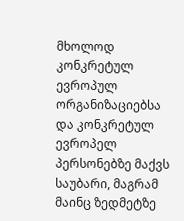მხოლოდ კონკრეტულ ევროპულ ორგანიზაციებსა და კონკრეტულ ევროპელ პერსონებზე მაქვს საუბარი, მაგრამ მაინც ზედმეტზე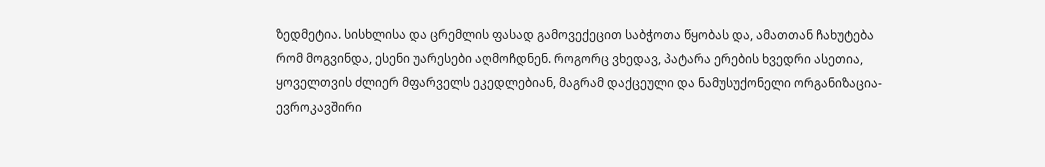ზედმეტია. სისხლისა და ცრემლის ფასად გამოვექეცით საბჭოთა წყობას და, ამათთან ჩახუტება რომ მოგვინდა, ესენი უარესები აღმოჩდნენ. როგორც ვხედავ, პატარა ერების ხვედრი ასეთია, ყოველთვის ძლიერ მფარველს ეკედლებიან, მაგრამ დაქცეული და ნამუსუქონელი ორგანიზაცია-ევროკავშირი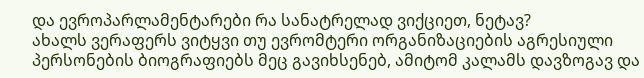და ევროპარლამენტარები რა სანატრელად ვიქციეთ, ნეტავ?
ახალს ვერაფერს ვიტყვი თუ ევრომტერი ორგანიზაციების აგრესიული პერსონების ბიოგრაფიებს მეც გავიხსენებ, ამიტომ კალამს დავზოგავ და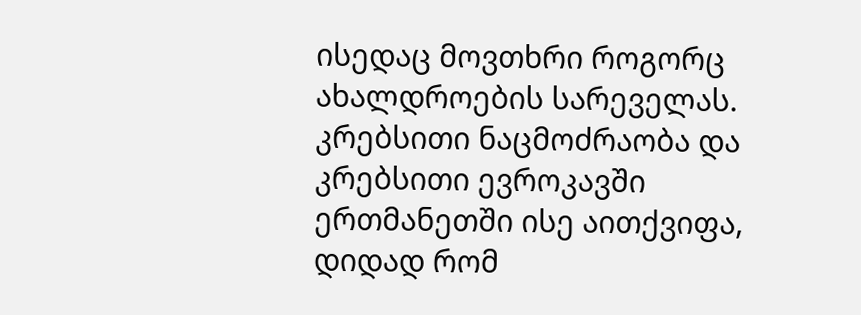ისედაც მოვთხრი როგორც ახალდროების სარეველას. კრებსითი ნაცმოძრაობა და კრებსითი ევროკავში ერთმანეთში ისე აითქვიფა, დიდად რომ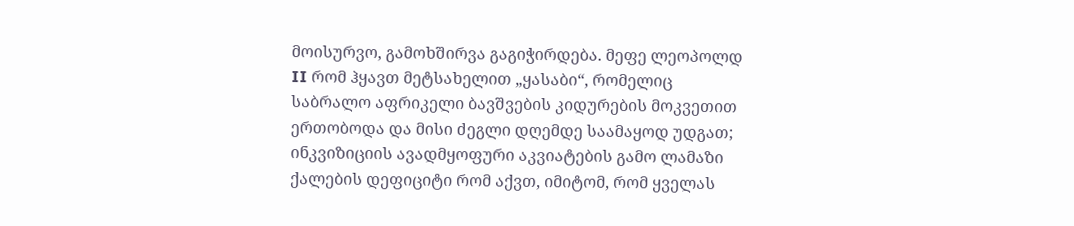მოისურვო, გამოხშირვა გაგიჭირდება. მეფე ლეოპოლდ II რომ ჰყავთ მეტსახელით „ყასაბი“, რომელიც საბრალო აფრიკელი ბავშვების კიდურების მოკვეთით ერთობოდა და მისი ძეგლი დღემდე საამაყოდ უდგათ; ინკვიზიციის ავადმყოფური აკვიატების გამო ლამაზი ქალების დეფიციტი რომ აქვთ, იმიტომ, რომ ყველას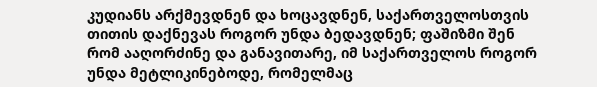კუდიანს არქმევდნენ და ხოცავდნენ, საქართველოსთვის თითის დაქნევას როგორ უნდა ბედავდნენ; ფაშიზმი შენ რომ ააღორძინე და განავითარე, იმ საქართველოს როგორ უნდა მეტლიკინებოდე, რომელმაც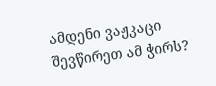ამდენი ვაჟკაცი შევწირეთ ამ ჭირს?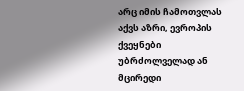არც იმის ჩამოთვლას აქვს აზრი, ევროპის ქვეყნები უბრძოლველად ან მცირედი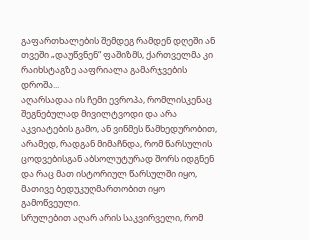გაფართხალების შემდეგ რამდენ დღეში ან თვეში „დაუწვნენ“ ფაშიზმს, ქართველმა კი რაიხსტაგზე ააფრიალა გამარჯვების დროშა...
აღარსადაა ის ჩემი ევროპა, რომლისკენაც შეგნებულად მივილტვოდი და არა აკვიატების გამო, ან ვინმეს წამხედურობით, არამედ, რადგან მიმაჩნდა, რომ წარსულის ცოდვებისგან აბსოლუტურად შორს იდგნენ და რაც მათ ისტორიულ წარსულში იყო, მათივე ბედუკუღმართობით იყო გამოწვეული.
სრულებით აღარ არის საკვირველი, რომ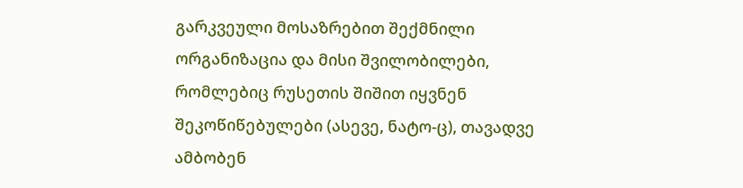გარკვეული მოსაზრებით შექმნილი ორგანიზაცია და მისი შვილობილები, რომლებიც რუსეთის შიშით იყვნენ შეკოწიწებულები (ასევე, ნატო-ც), თავადვე ამბობენ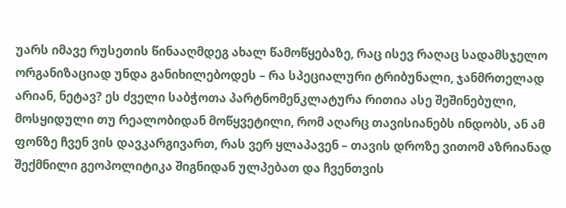უარს იმავე რუსეთის წინააღმდეგ ახალ წამოწყებაზე, რაც ისევ რაღაც სადამსჯელო ორგანიზაციად უნდა განიხილებოდეს – რა სპეციალური ტრიბუნალი, ჯანმრთელად არიან, ნეტავ? ეს ძველი საბჭოთა პარტნომენკლატურა რითია ასე შეშინებული, მოსყიდული თუ რეალობიდან მოწყვეტილი, რომ აღარც თავისიანებს ინდობს, ან ამ ფონზე ჩვენ ვის დავკარგივართ, რას ვერ ყლაპავენ – თავის დროზე ვითომ აზრიანად შექმნილი გეოპოლიტიკა შიგნიდან ულპებათ და ჩვენთვის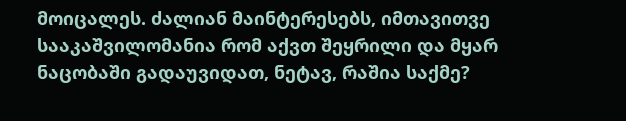მოიცალეს. ძალიან მაინტერესებს, იმთავითვე სააკაშვილომანია რომ აქვთ შეყრილი და მყარ ნაცობაში გადაუვიდათ, ნეტავ, რაშია საქმე?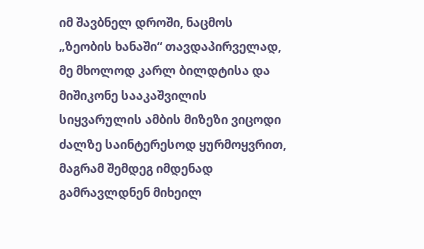იმ შავბნელ დროში, ნაცმოს „ზეობის ხანაში“ თავდაპირველად, მე მხოლოდ კარლ ბილდტისა და მიშიკონე სააკაშვილის სიყვარულის ამბის მიზეზი ვიცოდი ძალზე საინტერესოდ ყურმოყვრით, მაგრამ შემდეგ იმდენად გამრავლდნენ მიხეილ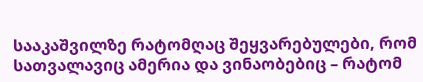სააკაშვილზე რატომღაც შეყვარებულები, რომ სათვალავიც ამერია და ვინაობებიც – რატომ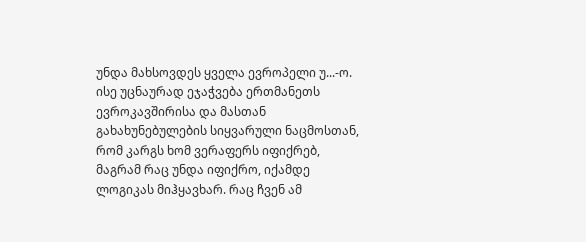უნდა მახსოვდეს ყველა ევროპელი უ...-ო.
ისე უცნაურად ეჯაჭვება ერთმანეთს ევროკავშირისა და მასთან გახახუნებულების სიყვარული ნაცმოსთან, რომ კარგს ხომ ვერაფერს იფიქრებ, მაგრამ რაც უნდა იფიქრო, იქამდე ლოგიკას მიჰყავხარ. რაც ჩვენ ამ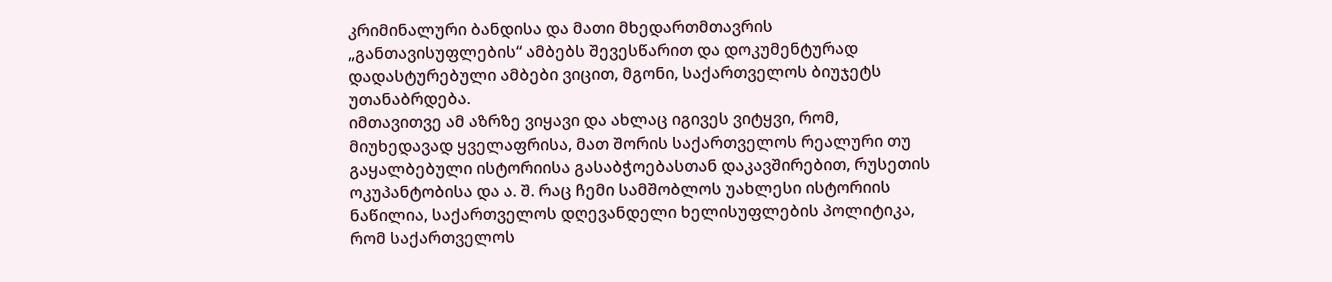კრიმინალური ბანდისა და მათი მხედართმთავრის „განთავისუფლების“ ამბებს შევესწარით და დოკუმენტურად დადასტურებული ამბები ვიცით, მგონი, საქართველოს ბიუჯეტს უთანაბრდება.
იმთავითვე ამ აზრზე ვიყავი და ახლაც იგივეს ვიტყვი, რომ, მიუხედავად ყველაფრისა, მათ შორის საქართველოს რეალური თუ გაყალბებული ისტორიისა გასაბჭოებასთან დაკავშირებით, რუსეთის ოკუპანტობისა და ა. შ. რაც ჩემი სამშობლოს უახლესი ისტორიის ნაწილია, საქართველოს დღევანდელი ხელისუფლების პოლიტიკა, რომ საქართველოს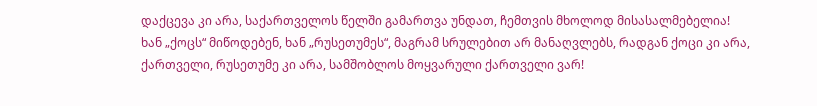დაქცევა კი არა, საქართველოს წელში გამართვა უნდათ, ჩემთვის მხოლოდ მისასალმებელია!
ხან „ქოცს“ მიწოდებენ, ხან „რუსეთუმეს“, მაგრამ სრულებით არ მანაღვლებს, რადგან ქოცი კი არა, ქართველი, რუსეთუმე კი არა, სამშობლოს მოყვარული ქართველი ვარ!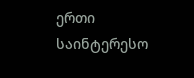ერთი საინტერესო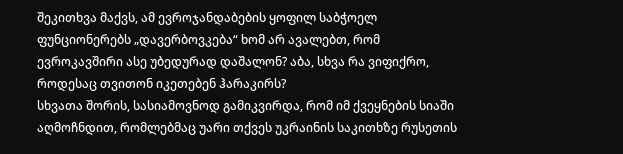შეკითხვა მაქვს, ამ ევროჯანდაბების ყოფილ საბჭოელ ფუნციონერებს „დავერბოვკება“ ხომ არ ავალებთ, რომ ევროკავშირი ასე უბედურად დაშალონ? აბა, სხვა რა ვიფიქრო, როდესაც თვითონ იკეთებენ ჰარაკირს?
სხვათა შორის, სასიამოვნოდ გამიკვირდა, რომ იმ ქვეყნების სიაში აღმოჩნდით, რომლებმაც უარი თქვეს უკრაინის საკითხზე რუსეთის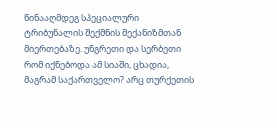წინააღმდეგ სპეციალური ტრიბუნალის შექმნის მექანიზმთან მიერთებაზე. უნგრეთი და სერბეთი რომ იქნებოდა ამ სიაში, ცხადია, მაგრამ საქართველო? არც თურქეთის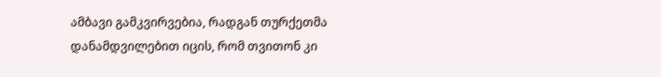ამბავი გამკვირვებია, რადგან თურქეთმა დანამდვილებით იცის, რომ თვითონ კი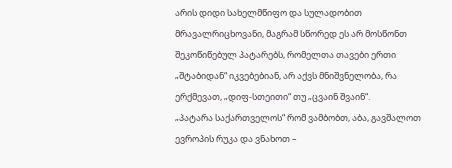არის დიდი სახელმწიფო და სულადობით მრავალრიცხოვანი, მაგრამ სწორედ ეს არ მოსწონთ შეკოწიწებულ პატარებს, რომელთა თავები ერთი „შტაბიდან“ იკვებებიან, არ აქვს მნიშვნელობა, რა ერქმევათ, „დიფ-სთეითი“ თუ „ცვაინ შვაინ“.
„პატარა საქართველოს“ რომ ვამბობთ, აბა, გავშალოთ ევროპის რუკა და ვნახოთ –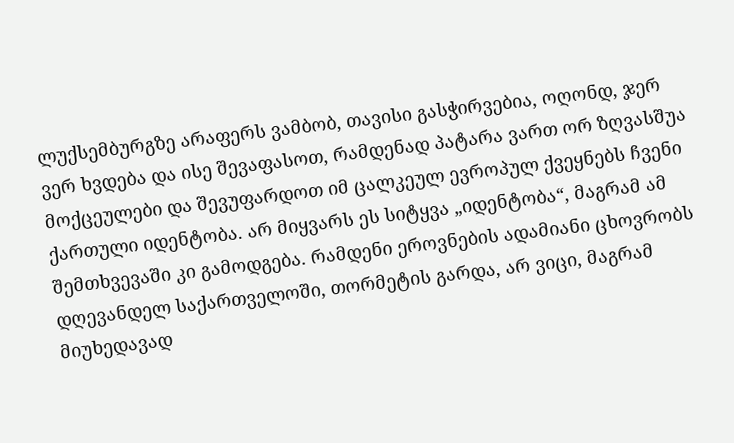ლუქსემბურგზე არაფერს ვამბობ, თავისი გასჭირვებია, ოღონდ, ჯერ ვერ ხვდება და ისე შევაფასოთ, რამდენად პატარა ვართ ორ ზღვასშუა მოქცეულები და შევუფარდოთ იმ ცალკეულ ევროპულ ქვეყნებს ჩვენი ქართული იდენტობა. არ მიყვარს ეს სიტყვა „იდენტობა“, მაგრამ ამ შემთხვევაში კი გამოდგება. რამდენი ეროვნების ადამიანი ცხოვრობს დღევანდელ საქართველოში, თორმეტის გარდა, არ ვიცი, მაგრამ მიუხედავად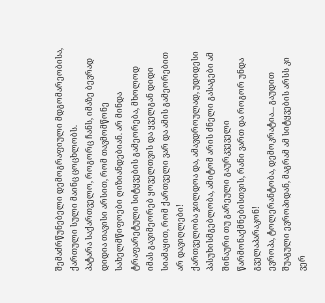შემაძრწუნებელი დემოგრაფიული მდგომარეობისა, ქართული სული მაინც ცოცხლობს.
პატარა საქართველო, როგორც ჩანს, იმაზე ბევრად დიდია თავისი არსით, რომ თავმომწონე სახელმწიფოები ღიზიანდებიან. არ მინდა ტრაფარეტული სიტყვების გამეორება, მხოლოდ იმას გავიმეორებ ყოველთვის და ყველგან დიდი სიამაყით, რომ ქართველი ვარ და ამის გამეორებით არ დავიღლები!
ქართველობა ჯილდოა და, ამავდროულად, უდიდესი პასუხისმგებლობა, ამიტომ არის ძნელი გასაგები ამ შინაური თუ გარეული გაურკვეველი წარმონაქმნებისთვის, რანი ვართ და როგორ უნდა გველაპარაკონ!
ევროპა, ტოლერანტობა, დემოკრატია... გაუდით შუაგული ევროპიდან, მაგრამ ამ სიტყვების არსს კი ვერ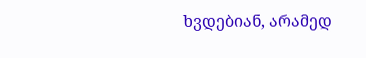ხვდებიან, არამედ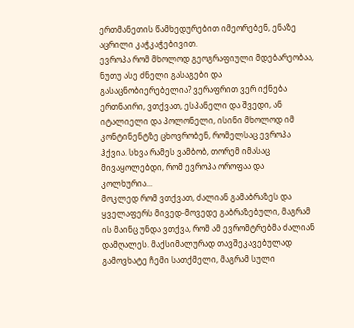ერთმანეთის წამხედურებით იმეორებენ, ენაზე აცრილი კაჭკაჭებივით.
ევროპა რომ მხოლოდ გეოგრაფიული მდებარეობაა, ნუთუ ასე ძნელი გასაგები და გასაცნობიერებელია? ვერაფრით ვერ იქნება ერთნაირი, ვთქვათ, ესპანელი და შვედი, ან იტალიელი და პოლონელი, ისინი მხოლოდ იმ კონტინენტზე ცხოვრობენ, რომელსაც ევროპა ჰქვია. სხვა რამეს ვამბობ, თორემ იმასაც მივაყოლებდი, რომ ევროპა ოროფაა და კოლხურია...
მოკლედ რომ ვთქვათ, ძალიან გამაბრაზეს და ყველაფერს მივედ-მოვედე გაბრაზებული, მაგრამ ის მაინც უნდა ვთქვა, რომ ამ ევრომტრებმა ძალიან დამღალეს. მაქსიმალურად თავშეკავებულად გამოვხატე ჩემი სათქმელი, მაგრამ სული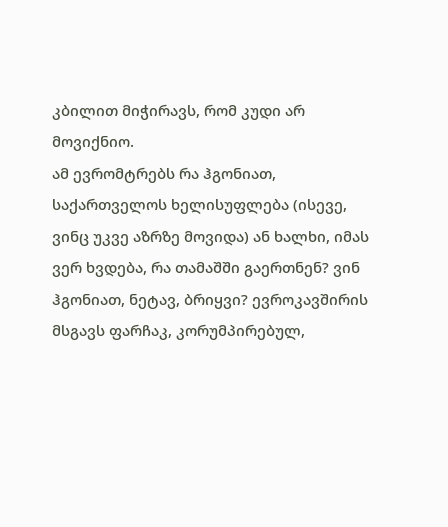კბილით მიჭირავს, რომ კუდი არ მოვიქნიო.
ამ ევრომტრებს რა ჰგონიათ, საქართველოს ხელისუფლება (ისევე, ვინც უკვე აზრზე მოვიდა) ან ხალხი, იმას ვერ ხვდება, რა თამაშში გაერთნენ? ვინ ჰგონიათ, ნეტავ, ბრიყვი? ევროკავშირის მსგავს ფარჩაკ, კორუმპირებულ,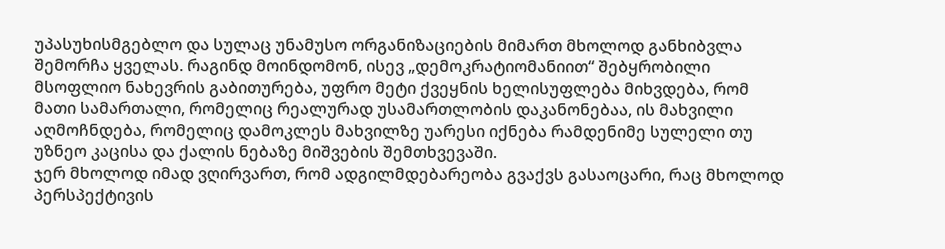უპასუხისმგებლო და სულაც უნამუსო ორგანიზაციების მიმართ მხოლოდ განხიბვლა შემორჩა ყველას. რაგინდ მოინდომონ, ისევ „დემოკრატიომანიით“ შებყრობილი მსოფლიო ნახევრის გაბითურება, უფრო მეტი ქვეყნის ხელისუფლება მიხვდება, რომ მათი სამართალი, რომელიც რეალურად უსამართლობის დაკანონებაა, ის მახვილი აღმოჩნდება, რომელიც დამოკლეს მახვილზე უარესი იქნება რამდენიმე სულელი თუ უზნეო კაცისა და ქალის ნებაზე მიშვების შემთხვევაში.
ჯერ მხოლოდ იმად ვღირვართ, რომ ადგილმდებარეობა გვაქვს გასაოცარი, რაც მხოლოდ პერსპექტივის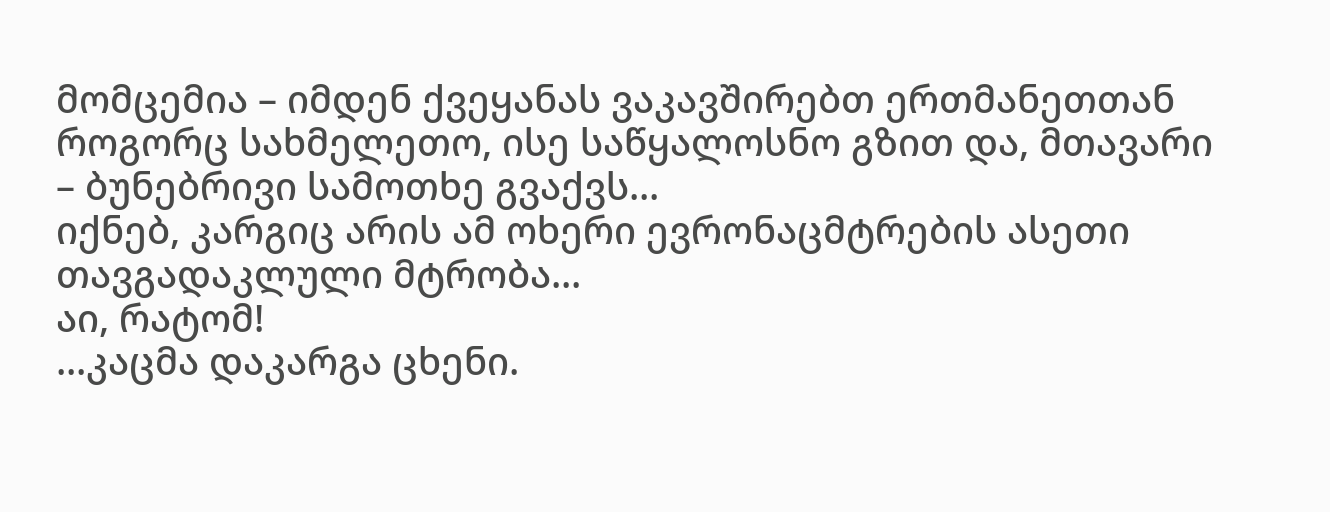მომცემია – იმდენ ქვეყანას ვაკავშირებთ ერთმანეთთან როგორც სახმელეთო, ისე საწყალოსნო გზით და, მთავარი – ბუნებრივი სამოთხე გვაქვს...
იქნებ, კარგიც არის ამ ოხერი ევრონაცმტრების ასეთი თავგადაკლული მტრობა...
აი, რატომ!
...კაცმა დაკარგა ცხენი.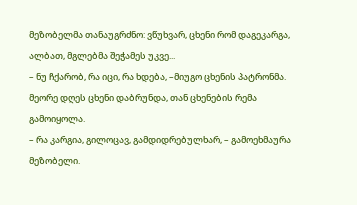მეზობელმა თანაუგრძნო: ვწუხვარ, ცხენი რომ დაგეკარგა, ალბათ, მგლებმა შეჭამეს უკვე...
– ნუ ჩქარობ, რა იცი, რა ხდება, –მიუგო ცხენის პატრონმა.
მეორე დღეს ცხენი დაბრუნდა, თან ცხენების რემა გამოიყოლა.
– რა კარგია, გილოცავ, გამდიდრებულხარ, – გამოეხმაურა მეზობელი.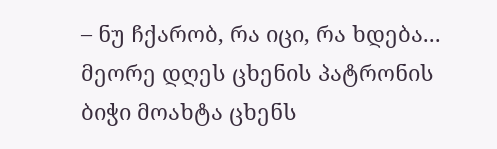– ნუ ჩქარობ, რა იცი, რა ხდება...
მეორე დღეს ცხენის პატრონის ბიჭი მოახტა ცხენს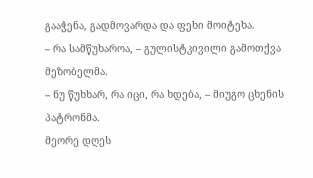გააჭენა, გადმოვარდა და ფეხი მოიტეხა.
– რა სამწუხაროა, – გულისტკივილი გამოთქვა მეზობელმა.
– ნუ წუხხარ, რა იცი, რა ხდება, – მიუგო ცხენის პატრონმა.
მეორე დღეს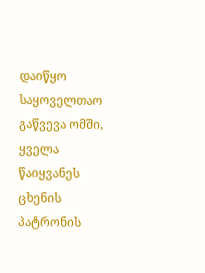დაიწყო საყოველთაო გაწვევა ომში, ყველა წაიყვანეს ცხენის პატრონის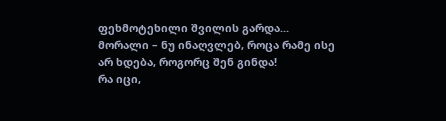ფეხმოტეხილი შვილის გარდა...
მორალი – ნუ ინაღვლებ, როცა რამე ისე არ ხდება, როგორც შენ გინდა!
რა იცი,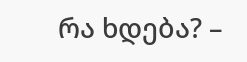რა ხდება? –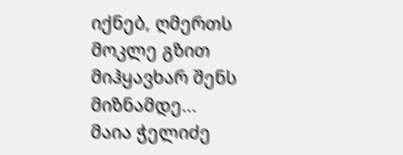იქნებ, ღმერთს მოკლე გზით მიჰყავხარ შენს მიზნამდე...
მაია ჭელიძე